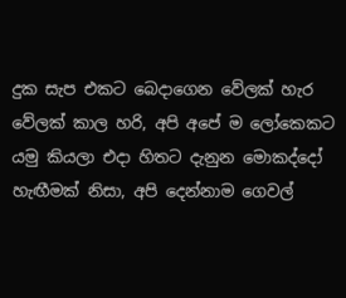දුක සැප එකට බෙදාගෙන වේලක් හැර වේලක් කාල හරි, අපි අපේ ම ලෝකෙකට යමු කියලා එදා හිතට දැනුන මොකද්දෝ හැඟීමක් නිසා, අපි දෙන්නාම ගෙවල්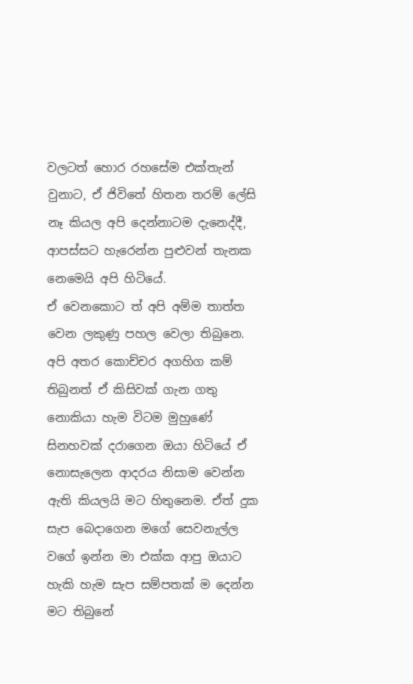වලටත් හොර රහසේම එක්තැන් වුනාට, ඒ ජිවිතේ හිතන තරම් ලේසි නෑ කියල අපි දෙන්නාටම දැනෙද්දී, ආපස්සට හැරෙන්න පුළුවන් තැනක නෙමෙයි අපි හිටියේ.
ඒ වෙනකොට ත් අපි අම්ම තාත්ත වෙන ලකුණු පහල වෙලා තිබුනෙ.
අපි අතර කොච්චර අගහිග කම් තිබුනත් ඒ කිසිවක් ගැන ගතු නොකියා හැම විටම මුහුණේ සිනහවක් දරාගෙන ඔයා හිටියේ ඒ නොසැලෙන ආදරය නිසාම වෙන්න ඇති කියලයි මට හිතුනෙම. ඒත් දුක සැප බෙදාගෙන මගේ සෙවනැල්ල වගේ ඉන්න මා එක්ක ආපු ඔයාට හැකි හැම සැප සම්පතක් ම දෙන්න මට තිබුනේ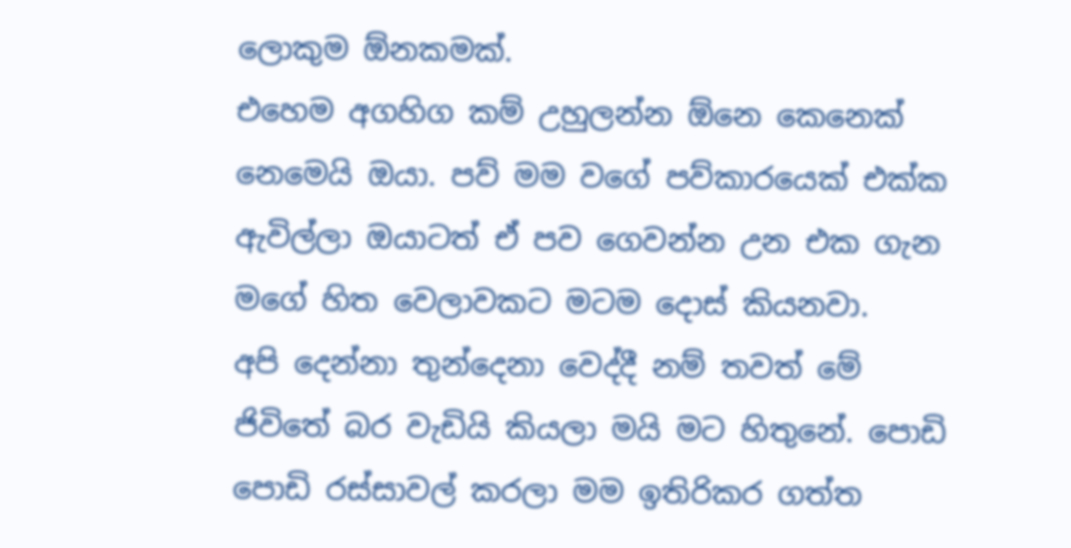ලොකුම ඕනකමක්.
එහෙම අගහිග කම් උහුලන්න ඕනෙ කෙනෙක් නෙමෙයි ඔයා. පව් මම වගේ පව්කාරයෙක් එක්ක ඇවිල්ලා ඔයාටත් ඒ පව ගෙවන්න උන එක ගැන මගේ හිත වෙලාවකට මටම දොස් කියනවා.
අපි දෙන්නා තුන්දෙනා වෙද්දී නම් තවත් මේ ජිවිතේ බර වැඩියි කියලා මයි මට හිතුනේ. පොඩි පොඩි රස්සාවල් කරලා මම ඉතිරිකර ගත්ත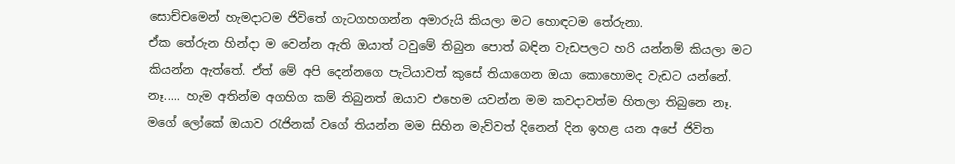සොච්චමෙන් හැමදාටම ජිවිතේ ගැටගහගන්න අමාරුයි කියලා මට හොඳටම තේරුනා.
ඒක තේරුන හින්දා ම වෙන්න ඇති ඔයාත් ටවුමේ තිබුන පොත් බඳින වැඩපලට හරි යන්නම් කියලා මට කියන්න ඇත්තේ. ඒත් මේ අපි දෙන්නගෙ පැටියාවත් කුසේ තියාගෙන ඔයා කොහොමද වැඩට යන්නේ.
නෑ..... හැම අතින්ම අගහිග කම් තිබුනත් ඔයාව එහෙම යවන්න මම කවදාවත්ම හිතලා තිබුනෙ නෑ.
මගේ ලෝකේ ඔයාව රැජිනක් වගේ තියන්න මම සිහින මැව්වත් දිනෙන් දින ඉහළ යන අපේ ජිවිත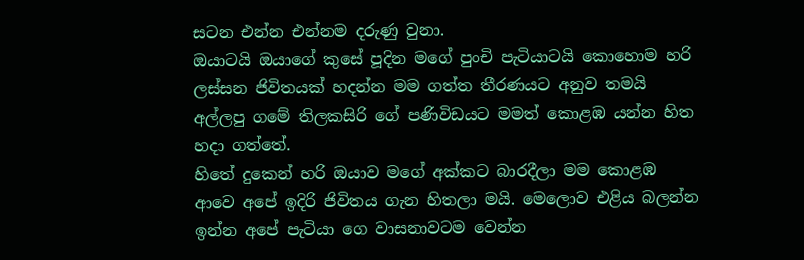සටන එන්න එන්නම දරුණු වුනා.
ඔයාටයි ඔයාගේ කුසේ පූදින මගේ පුංචි පැටියාටයි කොහොම හරි ලස්සන ජිවිතයක් හදන්න මම ගත්ත තීරණයට අනුව තමයි අල්ලපු ගමේ තිලකසිරි ගේ පණිවිඩයට මමත් කොළඹ යන්න හිත හදා ගත්තේ.
හිතේ දුකෙන් හරි ඔයාව මගේ අක්කට බාරදීලා මම කොළඹ ආවෙ අපේ ඉදිරි ජිවිතය ගැන හිතලා මයි. මෙලොව එළිය බලන්න ඉන්න අපේ පැටියා ගෙ වාසනාවටම වෙන්න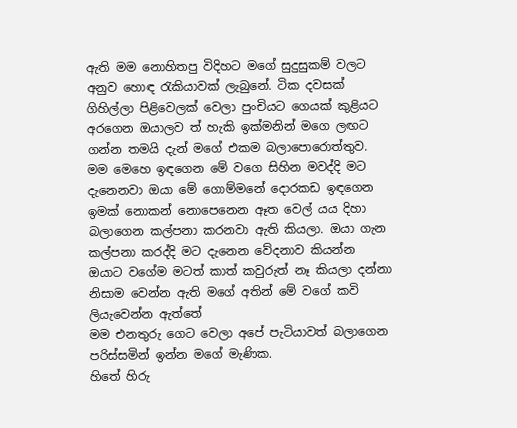ඇති මම නොහිතපු විදිහට මගේ සුදුසුකම් වලට අනුව හොඳ රැකියාවක් ලැබුනේ. ටික දවසක් ගිහිල්ලා පිළිවෙලක් වෙලා පුංචියට ගෙයක් කුළියට අරගෙන ඔයාලව ත් හැකි ඉක්මනින් මගෙ ලඟට ගන්න තමයි දැන් මගේ එකම බලාපොරොත්තුව.
මම මෙහෙ ඉඳගෙන මේ වගෙ සිහින මවද්දි මට දැනෙනවා ඔයා මේ ගොම්මනේ දොරකඩ ඉඳගෙන ඉමක් නොකන් නොපෙනෙන ඈත වෙල් යය දිහා බලාගෙන කල්පනා කරනවා ඇති කියලා. ඔයා ගැන කල්පනා කරද්දි මට දැනෙන වේදනාව කියන්න ඔයාට වගේම මටත් කාත් කවුරුත් නෑ කියලා දන්නා නිසාම වෙන්න ඇති මගේ අතින් මේ වගේ කවි ලියැවෙන්න ඇත්තේ
මම එනතුරු ගෙට වෙලා අපේ පැටියාවත් බලාගෙන පරිස්සමින් ඉන්න මගේ මැණික.
හිතේ හිරු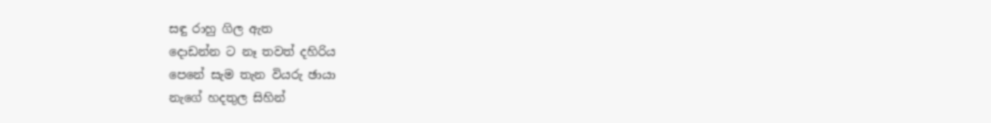සඳු රාහු ගිල ඇත
දොඩන්න ට නෑ තවත් දහිරිය
පෙනේ සැම තැන වියරු ඡායා
නැගේ හදතුල සිහින්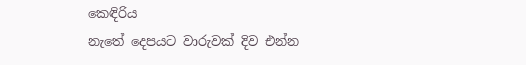කෙඳිරිය
නැතේ දෙපයට වාරුවක් දිව එන්න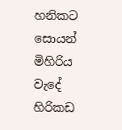හනිකට සොයන් මිහිරිය
වැදේ හිරිකඩ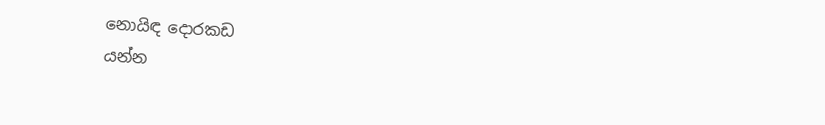නොයිඳ දොරකඩ
යන්න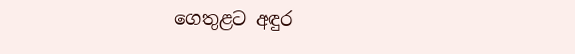ගෙතුළට අඳුර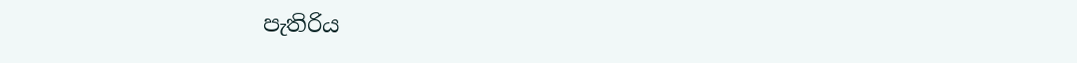පැතිරිය